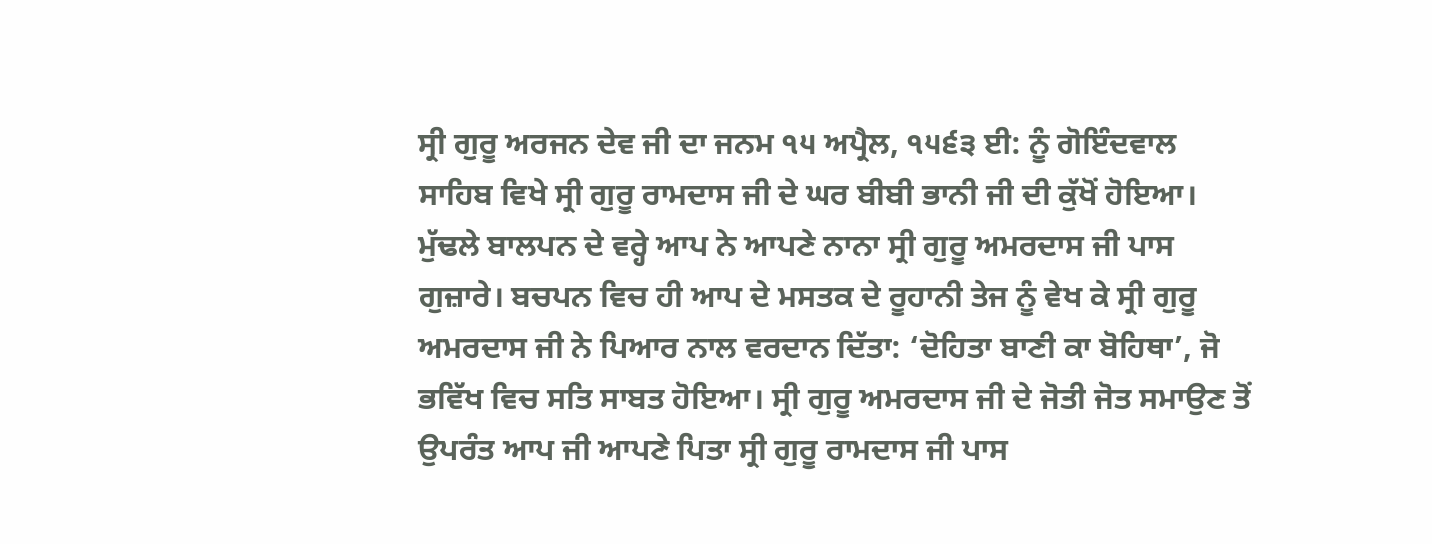ਸ੍ਰੀ ਗੁਰੂ ਅਰਜਨ ਦੇਵ ਜੀ ਦਾ ਜਨਮ ੧੫ ਅਪ੍ਰੈਲ, ੧੫੬੩ ਈ: ਨੂੰ ਗੋਇੰਦਵਾਲ ਸਾਹਿਬ ਵਿਖੇ ਸ੍ਰੀ ਗੁਰੂ ਰਾਮਦਾਸ ਜੀ ਦੇ ਘਰ ਬੀਬੀ ਭਾਨੀ ਜੀ ਦੀ ਕੁੱਖੋਂ ਹੋਇਆ।
ਮੁੱਢਲੇ ਬਾਲਪਨ ਦੇ ਵਰ੍ਹੇ ਆਪ ਨੇ ਆਪਣੇ ਨਾਨਾ ਸ੍ਰੀ ਗੁਰੂ ਅਮਰਦਾਸ ਜੀ ਪਾਸ ਗੁਜ਼ਾਰੇ। ਬਚਪਨ ਵਿਚ ਹੀ ਆਪ ਦੇ ਮਸਤਕ ਦੇ ਰੂਹਾਨੀ ਤੇਜ ਨੂੰ ਵੇਖ ਕੇ ਸ੍ਰੀ ਗੁਰੂ ਅਮਰਦਾਸ ਜੀ ਨੇ ਪਿਆਰ ਨਾਲ ਵਰਦਾਨ ਦਿੱਤਾ: ‘ਦੋਹਿਤਾ ਬਾਣੀ ਕਾ ਬੋਹਿਥਾ’, ਜੋ ਭਵਿੱਖ ਵਿਚ ਸਤਿ ਸਾਬਤ ਹੋਇਆ। ਸ੍ਰੀ ਗੁਰੂ ਅਮਰਦਾਸ ਜੀ ਦੇ ਜੋਤੀ ਜੋਤ ਸਮਾਉਣ ਤੋਂ ਉਪਰੰਤ ਆਪ ਜੀ ਆਪਣੇ ਪਿਤਾ ਸ੍ਰੀ ਗੁਰੂ ਰਾਮਦਾਸ ਜੀ ਪਾਸ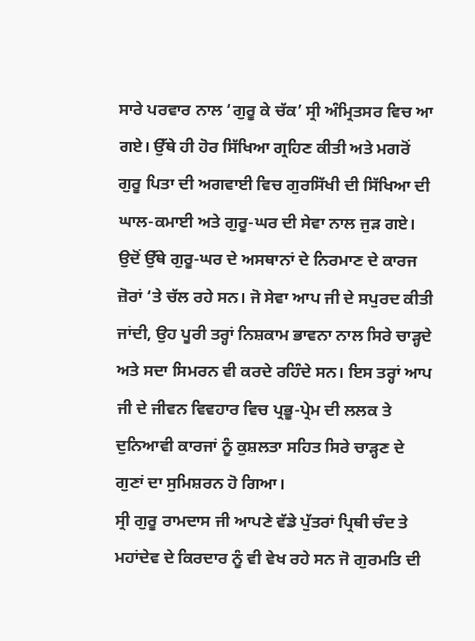ਸਾਰੇ ਪਰਵਾਰ ਨਾਲ ‘ਗੁਰੂ ਕੇ ਚੱਕ’ ਸ੍ਰੀ ਅੰਮ੍ਰਿਤਸਰ ਵਿਚ ਆ ਗਏ। ਉੱਥੇ ਹੀ ਹੋਰ ਸਿੱਖਿਆ ਗ੍ਰਹਿਣ ਕੀਤੀ ਅਤੇ ਮਗਰੋਂ ਗੁਰੂ ਪਿਤਾ ਦੀ ਅਗਵਾਈ ਵਿਚ ਗੁਰਸਿੱਖੀ ਦੀ ਸਿੱਖਿਆ ਦੀ ਘਾਲ-ਕਮਾਈ ਅਤੇ ਗੁਰੂ-ਘਰ ਦੀ ਸੇਵਾ ਨਾਲ ਜੁੜ ਗਏ। ਉਦੋਂ ਉੱਥੇ ਗੁਰੂ-ਘਰ ਦੇ ਅਸਥਾਨਾਂ ਦੇ ਨਿਰਮਾਣ ਦੇ ਕਾਰਜ ਜ਼ੋਰਾਂ ‘ਤੇ ਚੱਲ ਰਹੇ ਸਨ। ਜੋ ਸੇਵਾ ਆਪ ਜੀ ਦੇ ਸਪੁਰਦ ਕੀਤੀ ਜਾਂਦੀ, ਉਹ ਪੂਰੀ ਤਰ੍ਹਾਂ ਨਿਸ਼ਕਾਮ ਭਾਵਨਾ ਨਾਲ ਸਿਰੇ ਚਾੜ੍ਹਦੇ ਅਤੇ ਸਦਾ ਸਿਮਰਨ ਵੀ ਕਰਦੇ ਰਹਿੰਦੇ ਸਨ। ਇਸ ਤਰ੍ਹਾਂ ਆਪ ਜੀ ਦੇ ਜੀਵਨ ਵਿਵਹਾਰ ਵਿਚ ਪ੍ਰਭੂ-ਪ੍ਰੇਮ ਦੀ ਲਲਕ ਤੇ ਦੁਨਿਆਵੀ ਕਾਰਜਾਂ ਨੂੰ ਕੁਸ਼ਲਤਾ ਸਹਿਤ ਸਿਰੇ ਚਾੜ੍ਹਣ ਦੇ ਗੁਣਾਂ ਦਾ ਸੁਮਿਸ਼ਰਨ ਹੋ ਗਿਆ।
ਸ੍ਰੀ ਗੁਰੂ ਰਾਮਦਾਸ ਜੀ ਆਪਣੇ ਵੱਡੇ ਪੁੱਤਰਾਂ ਪ੍ਰਿਥੀ ਚੰਦ ਤੇ ਮਹਾਂਦੇਵ ਦੇ ਕਿਰਦਾਰ ਨੂੰ ਵੀ ਵੇਖ ਰਹੇ ਸਨ ਜੋ ਗੁਰਮਤਿ ਦੀ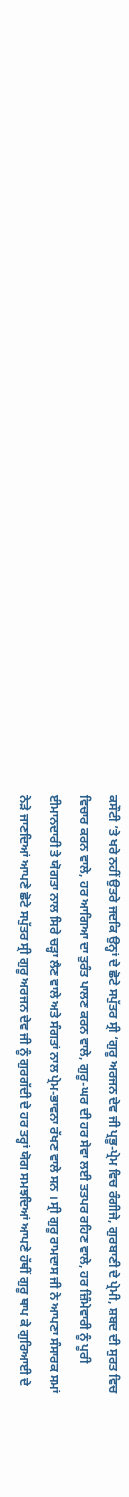ਕਸੌਟੀ ’ਤੇ ਖਰੇ ਨਹੀਂ ਉਤਰੇ ਜਦਕਿ ਉਨ੍ਹਾਂ ਦੇ ਛੋਟੇ ਸਪੁੱਤਰ ਸ੍ਰੀ ‘ਗੁਰੂ ਅਰਜਨ ਦੇਵ ਜੀ ਪ੍ਰਭੂ-ਪ੍ਰੇਮ ਵਿਚ ਰੰਗੀਜੇ, ਗੁਰਬਾਣੀ ਦੇ ਪ੍ਰੇਮੀ, ਸ਼ਬਦ ਦੀ ਸੁਰਤ ਵਿਚ ਵਿਚਾਰ ਕਰਨ ਵਾਲੇ, ਹਰ ਆਗਿਆ ਦਾ ਤੁਰੰਤ ਪਾਲਣ ਕਰਨ ਵਾਲੇ, ਗੁਰੂ-ਘਰ ਦੀ ਹਰ ਸੇਵਾ ਲਈ ਤਤਪਰ ਰਹਿਣ ਵਾਲੇ, ਹਰ ਜ਼ਿੰਮੇਵਾਰੀ ਨੂੰ ਪੂਰੀ ਈਮਾਨਦਾਰੀ ਤੇ ਯੋਗਤਾ ਨਾਲ ਸਿਰੇ ਚੜ੍ਹਾ ਲੈਣ ਵਾਲੇ ਅਤੇ ਸੰਗਤਾਂ ਨਾਲ ਪ੍ਰੇਮ-ਭਾਵਨਾ ਰੱਖਣ ਵਾਲੇ ਸਨ । ਸ੍ਰੀ ਗੁਰੂ ਰਾਮਦਾਸ ਜੀ ਨੇ ਆਪਣਾ ਸੰਸਾਰਕ ਸਮਾਂ ਨੇੜੇ ਜਾਣਦਿਆਂ ਆਪਣੇ ਛੋਟੇ ਸਪੁੱਤਰ ਸ੍ਰੀ ਗੁਰੂ ਅਰਜਨ ਦੇਵ ਜੀ ਨੂੰ ਗੁਰਗੱਦੀ ਦੇ ਹਰ ਤਰ੍ਹਾਂ ਯੋਗ ਸਮਝਦਿਆਂ ਆਪਣੇ ਹੱਥੀਂ ਗੁਰੂ ਥਾਪ ਕੇ ਗੁਰਿਆਈ ਦੇ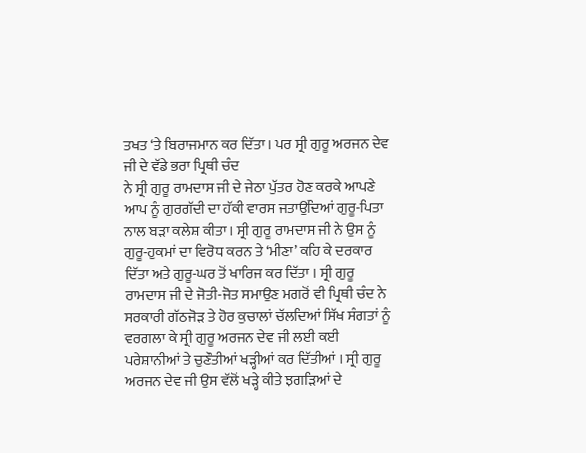ਤਖਤ ‘ਤੇ ਬਿਰਾਜਮਾਨ ਕਰ ਦਿੱਤਾ। ਪਰ ਸ੍ਰੀ ਗੁਰੂ ਅਰਜਨ ਦੇਵ ਜੀ ਦੇ ਵੱਡੇ ਭਰਾ ਪ੍ਰਿਥੀ ਚੰਦ
ਨੇ ਸ੍ਰੀ ਗੁਰੂ ਰਾਮਦਾਸ ਜੀ ਦੇ ਜੇਠਾ ਪੁੱਤਰ ਹੋਣ ਕਰਕੇ ਆਪਣੇ ਆਪ ਨੂੰ ਗੁਰਗੱਦੀ ਦਾ ਹੱਕੀ ਵਾਰਸ ਜਤਾਉਂਦਿਆਂ ਗੁਰੂ-ਪਿਤਾ ਨਾਲ ਬੜਾ ਕਲੇਸ਼ ਕੀਤਾ। ਸ੍ਰੀ ਗੁਰੂ ਰਾਮਦਾਸ ਜੀ ਨੇ ਉਸ ਨੂੰ ਗੁਰੂ-ਹੁਕਮਾਂ ਦਾ ਵਿਰੋਧ ਕਰਨ ਤੇ ‘ਮੀਣਾ’ ਕਹਿ ਕੇ ਦਰਕਾਰ ਦਿੱਤਾ ਅਤੇ ਗੁਰੂ-ਘਰ ਤੋਂ ਖਾਰਿਜ ਕਰ ਦਿੱਤਾ । ਸ੍ਰੀ ਗੁਰੂ ਰਾਮਦਾਸ ਜੀ ਦੇ ਜੋਤੀ-ਜੋਤ ਸਮਾਉਣ ਮਗਰੋਂ ਵੀ ਪ੍ਰਿਥੀ ਚੰਦ ਨੇ ਸਰਕਾਰੀ ਗੱਠਜੋੜ ਤੇ ਹੋਰ ਕੁਚਾਲਾਂ ਚੱਲਦਿਆਂ ਸਿੱਖ ਸੰਗਤਾਂ ਨੂੰ ਵਰਗਲਾ ਕੇ ਸ੍ਰੀ ਗੁਰੂ ਅਰਜਨ ਦੇਵ ਜੀ ਲਈ ਕਈ ਪਰੇਸ਼ਾਨੀਆਂ ਤੇ ਚੁਣੌਤੀਆਂ ਖੜ੍ਹੀਆਂ ਕਰ ਦਿੱਤੀਆਂ । ਸ੍ਰੀ ਗੁਰੂ ਅਰਜਨ ਦੇਵ ਜੀ ਉਸ ਵੱਲੋਂ ਖੜ੍ਹੇ ਕੀਤੇ ਝਗੜਿਆਂ ਦੇ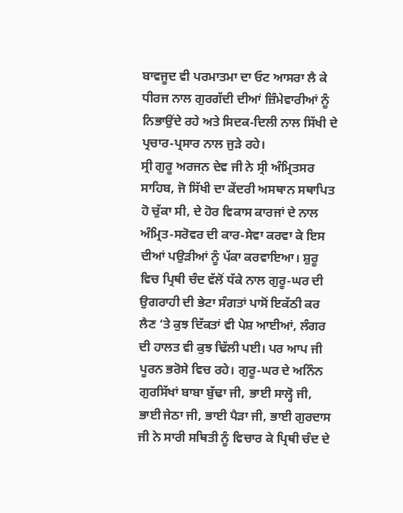ਬਾਵਜੂਦ ਵੀ ਪਰਮਾਤਮਾ ਦਾ ਓਟ ਆਸਰਾ ਲੈ ਕੇ ਧੀਰਜ ਨਾਲ ਗੁਰਗੱਦੀ ਦੀਆਂ ਜ਼ਿੰਮੇਵਾਰੀਆਂ ਨੂੰ ਨਿਭਾਉਂਦੇ ਰਹੇ ਅਤੇ ਸਿਦਕ-ਦਿਲੀ ਨਾਲ ਸਿੱਖੀ ਦੇ ਪ੍ਰਚਾਰ-ਪ੍ਰਸਾਰ ਨਾਲ ਜੁੜੇ ਰਹੇ।
ਸ੍ਰੀ ਗੁਰੂ ਅਰਜਨ ਦੇਵ ਜੀ ਨੇ ਸ੍ਰੀ ਅੰਮ੍ਰਿਤਸਰ ਸਾਹਿਬ, ਜੋ ਸਿੱਖੀ ਦਾ ਕੇਂਦਰੀ ਅਸਥਾਨ ਸਥਾਪਿਤ ਹੋ ਚੁੱਕਾ ਸੀ, ਦੇ ਹੋਰ ਵਿਕਾਸ ਕਾਰਜਾਂ ਦੇ ਨਾਲ ਅੰਮ੍ਰਿਤ-ਸਰੋਵਰ ਦੀ ਕਾਰ-ਸੇਵਾ ਕਰਵਾ ਕੇ ਇਸ ਦੀਆਂ ਪਉੜੀਆਂ ਨੂੰ ਪੱਕਾ ਕਰਵਾਇਆ। ਸ਼ੁਰੂ ਵਿਚ ਪ੍ਰਿਥੀ ਚੰਦ ਵੱਲੋਂ ਧੱਕੇ ਨਾਲ ਗੁਰੂ-ਘਰ ਦੀ ਉਗਰਾਹੀ ਦੀ ਭੇਟਾ ਸੰਗਤਾਂ ਪਾਸੋਂ ਇਕੱਠੀ ਕਰ ਲੈਣ ‘ਤੇ ਕੁਝ ਦਿੱਕਤਾਂ ਵੀ ਪੇਸ਼ ਆਈਆਂ, ਲੰਗਰ ਦੀ ਹਾਲਤ ਵੀ ਕੁਝ ਢਿੱਲੀ ਪਈ। ਪਰ ਆਪ ਜੀ ਪੂਰਨ ਭਰੋਸੇ ਵਿਚ ਰਹੇ। ਗੁਰੂ-ਘਰ ਦੇ ਅਨਿੰਨ ਗੁਰਸਿੱਖਾਂ ਬਾਬਾ ਬੁੱਢਾ ਜੀ, ਭਾਈ ਸਾਲ੍ਹੋ ਜੀ, ਭਾਈ ਜੇਠਾ ਜੀ, ਭਾਈ ਪੈੜਾ ਜੀ, ਭਾਈ ਗੁਰਦਾਸ ਜੀ ਨੇ ਸਾਰੀ ਸਥਿਤੀ ਨੂੰ ਵਿਚਾਰ ਕੇ ਪ੍ਰਿਥੀ ਚੰਦ ਦੇ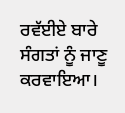ਰਵੱਈਏ ਬਾਰੇ ਸੰਗਤਾਂ ਨੂੰ ਜਾਣੂ ਕਰਵਾਇਆ।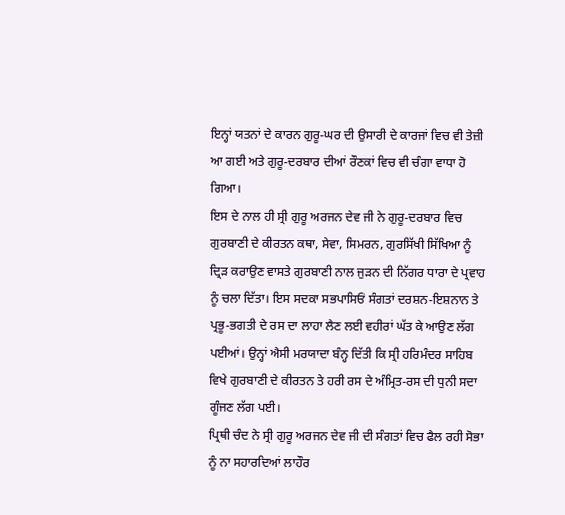ਇਨ੍ਹਾਂ ਯਤਨਾਂ ਦੇ ਕਾਰਨ ਗੁਰੂ-ਘਰ ਦੀ ਉਸਾਰੀ ਦੇ ਕਾਰਜਾਂ ਵਿਚ ਵੀ ਤੇਜ਼ੀ ਆ ਗਈ ਅਤੇ ਗੁਰੂ-ਦਰਬਾਰ ਦੀਆਂ ਰੌਣਕਾਂ ਵਿਚ ਵੀ ਚੰਗਾ ਵਾਧਾ ਹੋ ਗਿਆ।
ਇਸ ਦੇ ਨਾਲ ਹੀ ਸ੍ਰੀ ਗੁਰੂ ਅਰਜਨ ਦੇਵ ਜੀ ਨੇ ਗੁਰੂ-ਦਰਬਾਰ ਵਿਚ ਗੁਰਬਾਣੀ ਦੇ ਕੀਰਤਨ ਕਥਾ, ਸੇਵਾ, ਸਿਮਰਨ, ਗੁਰਸਿੱਖੀ ਸਿੱਖਿਆ ਨੂੰ ਦ੍ਰਿੜ ਕਰਾਉਣ ਵਾਸਤੇ ਗੁਰਬਾਣੀ ਨਾਲ ਜੁੜਨ ਦੀ ਨਿੱਗਰ ਧਾਰਾ ਦੇ ਪ੍ਰਵਾਹ ਨੂੰ ਚਲਾ ਦਿੱਤਾ। ਇਸ ਸਦਕਾ ਸਭਪਾਸਿਓਂ ਸੰਗਤਾਂ ਦਰਸ਼ਨ-ਇਸ਼ਨਾਨ ਤੇ ਪ੍ਰਭੂ-ਭਗਤੀ ਦੇ ਰਸ ਦਾ ਲਾਹਾ ਲੈਣ ਲਈ ਵਹੀਰਾਂ ਘੱਤ ਕੇ ਆਉਣ ਲੱਗ ਪਈਆਂ। ਉਨ੍ਹਾਂ ਐਸੀ ਮਰਯਾਦਾ ਬੰਨ੍ਹ ਦਿੱਤੀ ਕਿ ਸ੍ਰੀ ਹਰਿਮੰਦਰ ਸਾਹਿਬ ਵਿਖੇ ਗੁਰਬਾਣੀ ਦੇ ਕੀਰਤਨ ਤੇ ਹਰੀ ਰਸ ਦੇ ਅੰਮ੍ਰਿਤ-ਰਸ ਦੀ ਧੁਨੀ ਸਦਾ ਗੂੰਜਣ ਲੱਗ ਪਈ।
ਪ੍ਰਿਥੀ ਚੰਦ ਨੇ ਸ੍ਰੀ ਗੁਰੂ ਅਰਜਨ ਦੇਵ ਜੀ ਦੀ ਸੰਗਤਾਂ ਵਿਚ ਫੈਲ ਰਹੀ ਸੋਭਾ ਨੂੰ ਨਾ ਸਹਾਰਦਿਆਂ ਲਾਹੌਰ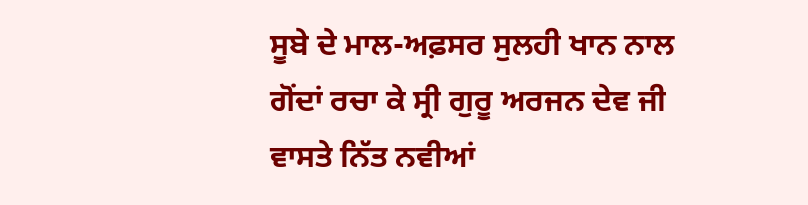ਸੂਬੇ ਦੇ ਮਾਲ-ਅਫ਼ਸਰ ਸੁਲਹੀ ਖਾਨ ਨਾਲ ਗੋਂਦਾਂ ਰਚਾ ਕੇ ਸ੍ਰੀ ਗੁਰੂ ਅਰਜਨ ਦੇਵ ਜੀ ਵਾਸਤੇ ਨਿੱਤ ਨਵੀਆਂ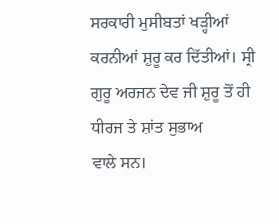ਸਰਕਾਰੀ ਮੁਸੀਬਤਾਂ ਖੜ੍ਹੀਆਂ ਕਰਨੀਆਂ ਸ਼ੁਰੂ ਕਰ ਦਿੱਤੀਆਂ। ਸ੍ਰੀ ਗੁਰੂ ਅਰਜਨ ਦੇਵ ਜੀ ਸ਼ੁਰੂ ਤੋਂ ਹੀ ਧੀਰਜ ਤੇ ਸ਼ਾਂਤ ਸੁਭਾਅ
ਵਾਲੇ ਸਨ।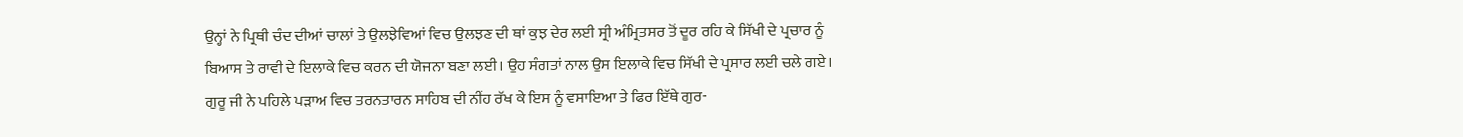ਉਨ੍ਹਾਂ ਨੇ ਪ੍ਰਿਥੀ ਚੰਦ ਦੀਆਂ ਚਾਲਾਂ ਤੇ ਉਲਝੇਵਿਆਂ ਵਿਚ ਉਲਝਣ ਦੀ ਥਾਂ ਕੁਝ ਦੇਰ ਲਈ ਸ੍ਰੀ ਅੰਮ੍ਰਿਤਸਰ ਤੋਂ ਦੂਰ ਰਹਿ ਕੇ ਸਿੱਖੀ ਦੇ ਪ੍ਰਚਾਰ ਨੂੰ ਬਿਆਸ ਤੇ ਰਾਵੀ ਦੇ ਇਲਾਕੇ ਵਿਚ ਕਰਨ ਦੀ ਯੋਜਨਾ ਬਣਾ ਲਈ। ਉਹ ਸੰਗਤਾਂ ਨਾਲ ਉਸ ਇਲਾਕੇ ਵਿਚ ਸਿੱਖੀ ਦੇ ਪ੍ਰਸਾਰ ਲਈ ਚਲੇ ਗਏ। ਗੁਰੂ ਜੀ ਨੇ ਪਹਿਲੇ ਪੜਾਅ ਵਿਚ ਤਰਨਤਾਰਨ ਸਾਹਿਬ ਦੀ ਨੀਂਹ ਰੱਖ ਕੇ ਇਸ ਨੂੰ ਵਸਾਇਆ ਤੇ ਫਿਰ ਇੱਥੇ ਗੁਰ-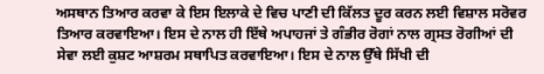ਅਸਥਾਨ ਤਿਆਰ ਕਰਵਾ ਕੇ ਇਸ ਇਲਾਕੇ ਦੇ ਵਿਚ ਪਾਣੀ ਦੀ ਕਿੱਲਤ ਦੂਰ ਕਰਨ ਲਈ ਵਿਸ਼ਾਲ ਸਰੋਵਰ ਤਿਆਰ ਕਰਵਾਇਆ। ਇਸ ਦੇ ਨਾਲ ਹੀ ਇੱਥੇ ਅਪਾਹਜਾਂ ਤੇ ਗੰਭੀਰ ਰੋਗਾਂ ਨਾਲ ਗ੍ਰਸਤ ਰੋਗੀਆਂ ਦੀ ਸੇਵਾ ਲਈ ਕੁਸ਼ਟ ਆਸ਼ਰਮ ਸਥਾਪਿਤ ਕਰਵਾਇਆ। ਇਸ ਦੇ ਨਾਲ ਉੱਥੇ ਸਿੱਖੀ ਦੀ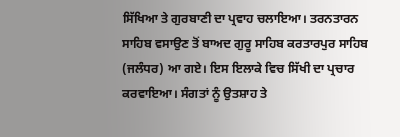ਸਿੱਖਿਆ ਤੇ ਗੁਰਬਾਣੀ ਦਾ ਪ੍ਰਵਾਹ ਚਲਾਇਆ। ਤਰਨਤਾਰਨ ਸਾਹਿਬ ਵਸਾਉਣ ਤੋਂ ਬਾਅਦ ਗੁਰੂ ਸਾਹਿਬ ਕਰਤਾਰਪੁਰ ਸਾਹਿਬ (ਜਲੰਧਰ) ਆ ਗਏ। ਇਸ ਇਲਾਕੇ ਵਿਚ ਸਿੱਖੀ ਦਾ ਪ੍ਰਚਾਰ ਕਰਵਾਇਆ। ਸੰਗਤਾਂ ਨੂੰ ਉਤਸ਼ਾਹ ਤੇ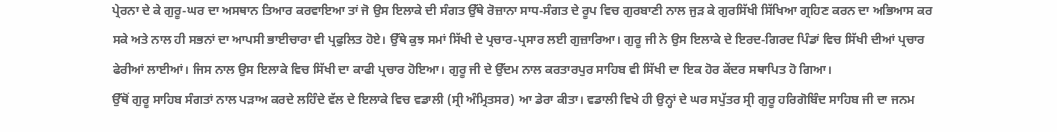ਪ੍ਰੇਰਨਾ ਦੇ ਕੇ ਗੁਰੂ-ਘਰ ਦਾ ਅਸਥਾਨ ਤਿਆਰ ਕਰਵਾਇਆ ਤਾਂ ਜੋ ਉਸ ਇਲਾਕੇ ਦੀ ਸੰਗਤ ਉੱਥੇ ਰੋਜ਼ਾਨਾ ਸਾਧ-ਸੰਗਤ ਦੇ ਰੂਪ ਵਿਚ ਗੁਰਬਾਣੀ ਨਾਲ ਜੁੜ ਕੇ ਗੁਰਸਿੱਖੀ ਸਿੱਖਿਆ ਗ੍ਰਹਿਣ ਕਰਨ ਦਾ ਅਭਿਆਸ ਕਰ ਸਕੇ ਅਤੇ ਨਾਲ ਹੀ ਸਭਨਾਂ ਦਾ ਆਪਸੀ ਭਾਈਚਾਰਾ ਵੀ ਪ੍ਰਫੁਲਿਤ ਹੋਏ। ਉੱਥੇ ਕੁਝ ਸਮਾਂ ਸਿੱਖੀ ਦੇ ਪ੍ਰਚਾਰ-ਪ੍ਰਸਾਰ ਲਈ ਗੁਜ਼ਾਰਿਆ। ਗੁਰੂ ਜੀ ਨੇ ਉਸ ਇਲਾਕੇ ਦੇ ਇਰਦ-ਗਿਰਦ ਪਿੰਡਾਂ ਵਿਚ ਸਿੱਖੀ ਦੀਆਂ ਪ੍ਰਚਾਰ ਫੇਰੀਆਂ ਲਾਈਆਂ। ਜਿਸ ਨਾਲ ਉਸ ਇਲਾਕੇ ਵਿਚ ਸਿੱਖੀ ਦਾ ਕਾਫੀ ਪ੍ਰਚਾਰ ਹੋਇਆ। ਗੁਰੂ ਜੀ ਦੇ ਉੱਦਮ ਨਾਲ ਕਰਤਾਰਪੁਰ ਸਾਹਿਬ ਵੀ ਸਿੱਖੀ ਦਾ ਇਕ ਹੋਰ ਕੇਂਦਰ ਸਥਾਪਿਤ ਹੋ ਗਿਆ।
ਉੱਥੋਂ ਗੁਰੂ ਸਾਹਿਬ ਸੰਗਤਾਂ ਨਾਲ ਪੜਾਅ ਕਰਦੇ ਲਹਿੰਦੇ ਵੱਲ ਦੇ ਇਲਾਕੇ ਵਿਚ ਵਡਾਲੀ (ਸ੍ਰੀ ਅੰਮ੍ਰਿਤਸਰ) ਆ ਡੇਰਾ ਕੀਤਾ। ਵਡਾਲੀ ਵਿਖੇ ਹੀ ਉਨ੍ਹਾਂ ਦੇ ਘਰ ਸਪੁੱਤਰ ਸ੍ਰੀ ਗੁਰੂ ਹਰਿਗੋਬਿੰਦ ਸਾਹਿਬ ਜੀ ਦਾ ਜਨਮ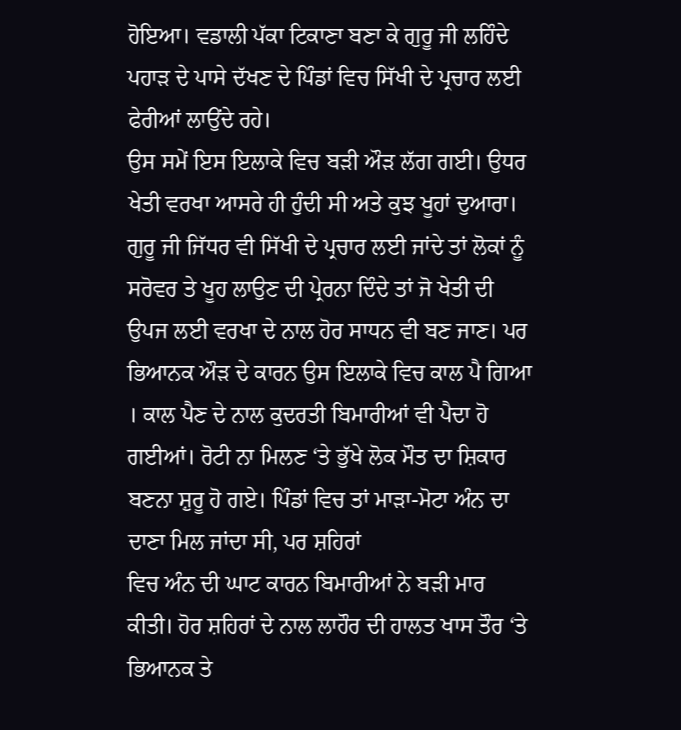ਹੋਇਆ। ਵਡਾਲੀ ਪੱਕਾ ਟਿਕਾਣਾ ਬਣਾ ਕੇ ਗੁਰੂ ਜੀ ਲਹਿੰਦੇ ਪਹਾੜ ਦੇ ਪਾਸੇ ਦੱਖਣ ਦੇ ਪਿੰਡਾਂ ਵਿਚ ਸਿੱਖੀ ਦੇ ਪ੍ਰਚਾਰ ਲਈ ਫੇਰੀਆਂ ਲਾਉਂਦੇ ਰਹੇ।
ਉਸ ਸਮੇਂ ਇਸ ਇਲਾਕੇ ਵਿਚ ਬੜੀ ਔੜ ਲੱਗ ਗਈ। ਉਧਰ ਖੇਤੀ ਵਰਖਾ ਆਸਰੇ ਹੀ ਹੁੰਦੀ ਸੀ ਅਤੇ ਕੁਝ ਖੂਹਾਂ ਦੁਆਰਾ। ਗੁਰੂ ਜੀ ਜਿੱਧਰ ਵੀ ਸਿੱਖੀ ਦੇ ਪ੍ਰਚਾਰ ਲਈ ਜਾਂਦੇ ਤਾਂ ਲੋਕਾਂ ਨੂੰ ਸਰੋਵਰ ਤੇ ਖੂਹ ਲਾਉਣ ਦੀ ਪ੍ਰੇਰਨਾ ਦਿੰਦੇ ਤਾਂ ਜੋ ਖੇਤੀ ਦੀ ਉਪਜ ਲਈ ਵਰਖਾ ਦੇ ਨਾਲ ਹੋਰ ਸਾਧਨ ਵੀ ਬਣ ਜਾਣ। ਪਰ ਭਿਆਨਕ ਔੜ ਦੇ ਕਾਰਨ ਉਸ ਇਲਾਕੇ ਵਿਚ ਕਾਲ ਪੈ ਗਿਆ । ਕਾਲ ਪੈਣ ਦੇ ਨਾਲ ਕੁਦਰਤੀ ਬਿਮਾਰੀਆਂ ਵੀ ਪੈਦਾ ਹੋ ਗਈਆਂ। ਰੋਟੀ ਨਾ ਮਿਲਣ ‘ਤੇ ਭੁੱਖੇ ਲੋਕ ਮੌਤ ਦਾ ਸ਼ਿਕਾਰ ਬਣਨਾ ਸ਼ੁਰੂ ਹੋ ਗਏ। ਪਿੰਡਾਂ ਵਿਚ ਤਾਂ ਮਾੜਾ-ਮੋਟਾ ਅੰਨ ਦਾ ਦਾਣਾ ਮਿਲ ਜਾਂਦਾ ਸੀ, ਪਰ ਸ਼ਹਿਰਾਂ
ਵਿਚ ਅੰਨ ਦੀ ਘਾਟ ਕਾਰਨ ਬਿਮਾਰੀਆਂ ਨੇ ਬੜੀ ਮਾਰ ਕੀਤੀ। ਹੋਰ ਸ਼ਹਿਰਾਂ ਦੇ ਨਾਲ ਲਾਹੌਰ ਦੀ ਹਾਲਤ ਖਾਸ ਤੌਰ ‘ਤੇ ਭਿਆਨਕ ਤੇ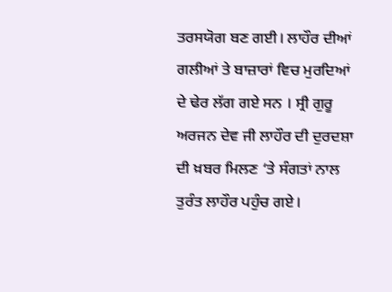ਤਰਸਯੋਗ ਬਣ ਗਈ। ਲਾਹੌਰ ਦੀਆਂ ਗਲੀਆਂ ਤੇ ਬਾਜ਼ਾਰਾਂ ਵਿਚ ਮੁਰਦਿਆਂ ਦੇ ਢੇਰ ਲੱਗ ਗਏ ਸਨ । ਸ੍ਰੀ ਗੁਰੂ ਅਰਜਨ ਦੇਵ ਜੀ ਲਾਹੌਰ ਦੀ ਦੁਰਦਸ਼ਾ ਦੀ ਖ਼ਬਰ ਮਿਲਣ ‘ਤੇ ਸੰਗਤਾਂ ਨਾਲ ਤੁਰੰਤ ਲਾਹੌਰ ਪਹੁੰਚ ਗਏ।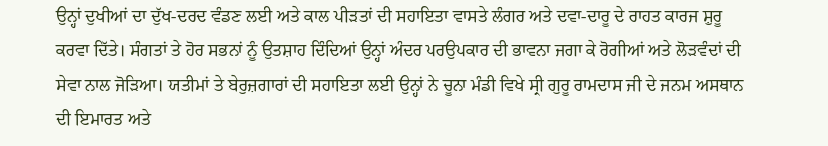ਉਨ੍ਹਾਂ ਦੁਖੀਆਂ ਦਾ ਦੁੱਖ-ਦਰਦ ਵੰਡਣ ਲਈ ਅਤੇ ਕਾਲ ਪੀੜਤਾਂ ਦੀ ਸਹਾਇਤਾ ਵਾਸਤੇ ਲੰਗਰ ਅਤੇ ਦਵਾ-ਦਾਰੂ ਦੇ ਰਾਹਤ ਕਾਰਜ ਸ਼ੁਰੂ ਕਰਵਾ ਦਿੱਤੇ। ਸੰਗਤਾਂ ਤੇ ਹੋਰ ਸਭਨਾਂ ਨੂੰ ਉਤਸ਼ਾਹ ਦਿੰਦਿਆਂ ਉਨ੍ਹਾਂ ਅੰਦਰ ਪਰਉਪਕਾਰ ਦੀ ਭਾਵਨਾ ਜਗਾ ਕੇ ਰੋਗੀਆਂ ਅਤੇ ਲੋੜਵੰਦਾਂ ਦੀ ਸੇਵਾ ਨਾਲ ਜੋੜਿਆ। ਯਤੀਮਾਂ ਤੇ ਬੇਰੁਜ਼ਗਾਰਾਂ ਦੀ ਸਹਾਇਤਾ ਲਈ ਉਨ੍ਹਾਂ ਨੇ ਚੂਨਾ ਮੰਡੀ ਵਿਖੇ ਸ੍ਰੀ ਗੁਰੂ ਰਾਮਦਾਸ ਜੀ ਦੇ ਜਨਮ ਅਸਥਾਨ ਦੀ ਇਮਾਰਤ ਅਤੇ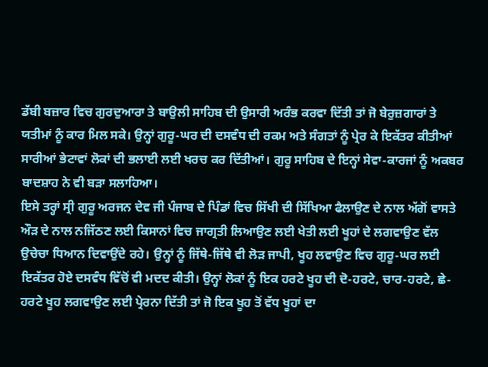ਡੱਬੀ ਬਜ਼ਾਰ ਵਿਚ ਗੁਰਦੁਆਰਾ ਤੇ ਬਾਉਲੀ ਸਾਹਿਬ ਦੀ ਉਸਾਰੀ ਅਰੰਭ ਕਰਵਾ ਦਿੱਤੀ ਤਾਂ ਜੋ ਬੇਰੁਜ਼ਗਾਰਾਂ ਤੇ ਯਤੀਮਾਂ ਨੂੰ ਕਾਰ ਮਿਲ ਸਕੇ। ਉਨ੍ਹਾਂ ਗੁਰੂ-ਘਰ ਦੀ ਦਸਵੰਧ ਦੀ ਰਕਮ ਅਤੇ ਸੰਗਤਾਂ ਨੂੰ ਪ੍ਰੇਰ ਕੇ ਇਕੱਤਰ ਕੀਤੀਆਂ ਸਾਰੀਆਂ ਭੇਟਾਵਾਂ ਲੋਕਾਂ ਦੀ ਭਲਾਈ ਲਈ ਖਰਚ ਕਰ ਦਿੱਤੀਆਂ। ਗੁਰੂ ਸਾਹਿਬ ਦੇ ਇਨ੍ਹਾਂ ਸੇਵਾ-ਕਾਰਜਾਂ ਨੂੰ ਅਕਬਰ ਬਾਦਸ਼ਾਹ ਨੇ ਵੀ ਬੜਾ ਸਲਾਹਿਆ।
ਇਸੇ ਤਰ੍ਹਾਂ ਸ੍ਰੀ ਗੁਰੂ ਅਰਜਨ ਦੇਵ ਜੀ ਪੰਜਾਬ ਦੇ ਪਿੰਡਾਂ ਵਿਚ ਸਿੱਖੀ ਦੀ ਸਿੱਖਿਆ ਫੈਲਾਉਣ ਦੇ ਨਾਲ ਅੱਗੋਂ ਵਾਸਤੇ ਔੜ ਦੇ ਨਾਲ ਨਜਿੱਠਣ ਲਈ ਕਿਸਾਨਾਂ ਵਿਚ ਜਾਗ੍ਰਤੀ ਲਿਆਉਣ ਲਈ ਖੇਤੀ ਲਈ ਖੂਹਾਂ ਦੇ ਲਗਵਾਉਣ ਵੱਲ ਉਚੇਚਾ ਧਿਆਨ ਦਿਵਾਉਂਦੇ ਰਹੇ। ਉਨ੍ਹਾਂ ਨੂੰ ਜਿੱਥੇ-ਜਿੱਥੇ ਵੀ ਲੋੜ ਜਾਪੀ, ਖੂਹ ਲਵਾਉਣ ਵਿਚ ਗੁਰੂ-ਘਰ ਲਈ ਇਕੱਤਰ ਹੋਏ ਦਸਵੰਧ ਵਿੱਚੋਂ ਵੀ ਮਦਦ ਕੀਤੀ। ਉਨ੍ਹਾਂ ਲੋਕਾਂ ਨੂੰ ਇਕ ਹਰਟੇ ਖੂਹ ਦੀ ਦੋ-ਹਰਟੇ, ਚਾਰ-ਹਰਟੇ, ਛੇ-ਹਰਟੇ ਖੂਹ ਲਗਵਾਉਣ ਲਈ ਪ੍ਰੇਰਨਾ ਦਿੱਤੀ ਤਾਂ ਜੋ ਇਕ ਖੂਹ ਤੋਂ ਵੱਧ ਖੂਹਾਂ ਦਾ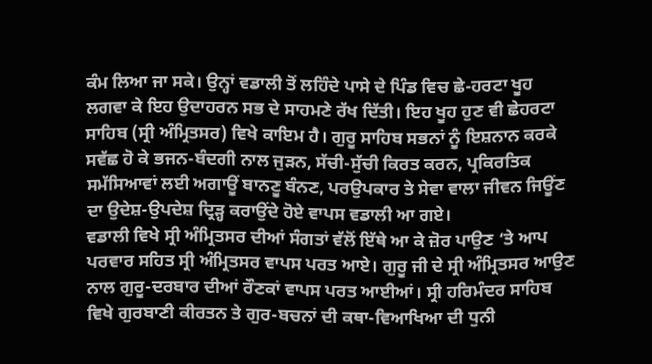ਕੰਮ ਲਿਆ ਜਾ ਸਕੇ। ਉਨ੍ਹਾਂ ਵਡਾਲੀ ਤੋਂ ਲਹਿੰਦੇ ਪਾਸੇ ਦੇ ਪਿੰਡ ਵਿਚ ਛੇ-ਹਰਟਾ ਖੂਹ ਲਗਵਾ ਕੇ ਇਹ ਉਦਾਹਰਨ ਸਭ ਦੇ ਸਾਹਮਣੇ ਰੱਖ ਦਿੱਤੀ। ਇਹ ਖੂਹ ਹੁਣ ਵੀ ਛੇਹਰਟਾ ਸਾਹਿਬ (ਸ੍ਰੀ ਅੰਮ੍ਰਿਤਸਰ) ਵਿਖੇ ਕਾਇਮ ਹੈ। ਗੁਰੂ ਸਾਹਿਬ ਸਭਨਾਂ ਨੂੰ ਇਸ਼ਨਾਨ ਕਰਕੇ ਸਵੱਛ ਹੋ ਕੇ ਭਜਨ-ਬੰਦਗੀ ਨਾਲ ਜੁੜਨ, ਸੱਚੀ-ਸੁੱਚੀ ਕਿਰਤ ਕਰਨ, ਪ੍ਰਕਿਰਤਿਕ ਸਮੱਸਿਆਵਾਂ ਲਈ ਅਗਾਊਂ ਬਾਨਣੂ ਬੰਨਣ, ਪਰਉਪਕਾਰ ਤੇ ਸੇਵਾ ਵਾਲਾ ਜੀਵਨ ਜਿਊਂਣ ਦਾ ਉਦੇਸ਼-ਉਪਦੇਸ਼ ਦ੍ਰਿੜ੍ਹ ਕਰਾਉਂਦੇ ਹੋਏ ਵਾਪਸ ਵਡਾਲੀ ਆ ਗਏ।
ਵਡਾਲੀ ਵਿਖੇ ਸ੍ਰੀ ਅੰਮ੍ਰਿਤਸਰ ਦੀਆਂ ਸੰਗਤਾਂ ਵੱਲੋਂ ਇੱਥੇ ਆ ਕੇ ਜ਼ੋਰ ਪਾਉਣ ‘ਤੇ ਆਪ ਪਰਵਾਰ ਸਹਿਤ ਸ੍ਰੀ ਅੰਮ੍ਰਿਤਸਰ ਵਾਪਸ ਪਰਤ ਆਏ। ਗੁਰੂ ਜੀ ਦੇ ਸ੍ਰੀ ਅੰਮ੍ਰਿਤਸਰ ਆਉਣ ਨਾਲ ਗੁਰੂ-ਦਰਬਾਰ ਦੀਆਂ ਰੌਣਕਾਂ ਵਾਪਸ ਪਰਤ ਆਈਆਂ। ਸ੍ਰੀ ਹਰਿਮੰਦਰ ਸਾਹਿਬ ਵਿਖੇ ਗੁਰਬਾਣੀ ਕੀਰਤਨ ਤੇ ਗੁਰ-ਬਚਨਾਂ ਦੀ ਕਥਾ-ਵਿਆਖਿਆ ਦੀ ਧੁਨੀ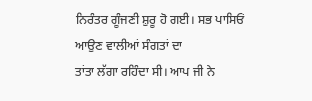ਨਿਰੰਤਰ ਗੂੰਜਣੀ ਸ਼ੁਰੂ ਹੋ ਗਈ। ਸਭ ਪਾਸਿਓਂ ਆਉਣ ਵਾਲੀਆਂ ਸੰਗਤਾਂ ਦਾ
ਤਾਂਤਾ ਲੱਗਾ ਰਹਿੰਦਾ ਸੀ। ਆਪ ਜੀ ਨੇ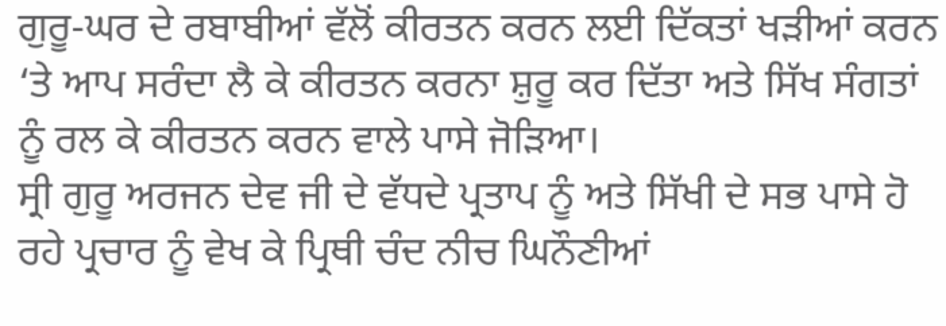ਗੁਰੂ-ਘਰ ਦੇ ਰਬਾਬੀਆਂ ਵੱਲੋਂ ਕੀਰਤਨ ਕਰਨ ਲਈ ਦਿੱਕਤਾਂ ਖੜੀਆਂ ਕਰਨ ‘ਤੇ ਆਪ ਸਰੰਦਾ ਲੈ ਕੇ ਕੀਰਤਨ ਕਰਨਾ ਸ਼ੁਰੂ ਕਰ ਦਿੱਤਾ ਅਤੇ ਸਿੱਖ ਸੰਗਤਾਂ ਨੂੰ ਰਲ ਕੇ ਕੀਰਤਨ ਕਰਨ ਵਾਲੇ ਪਾਸੇ ਜੋੜਿਆ।
ਸ੍ਰੀ ਗੁਰੂ ਅਰਜਨ ਦੇਵ ਜੀ ਦੇ ਵੱਧਦੇ ਪ੍ਰਤਾਪ ਨੂੰ ਅਤੇ ਸਿੱਖੀ ਦੇ ਸਭ ਪਾਸੇ ਹੋ ਰਹੇ ਪ੍ਰਚਾਰ ਨੂੰ ਵੇਖ ਕੇ ਪ੍ਰਿਥੀ ਚੰਦ ਨੀਚ ਘਿਨੌਣੀਆਂ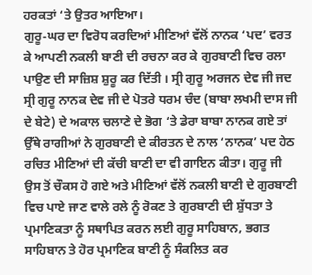ਹਰਕਤਾਂ ‘ਤੇ ਉਤਰ ਆਇਆ।
ਗੁਰੂ-ਘਰ ਦਾ ਵਿਰੋਧ ਕਰਦਿਆਂ ਮੀਣਿਆਂ ਵੱਲੋਂ ਨਾਨਕ ‘ਪਦ’ ਵਰਤ ਕੇ ਆਪਣੀ ਨਕਲੀ ਬਾਣੀ ਦੀ ਰਚਨਾ ਕਰ ਕੇ ਗੁਰਬਾਣੀ ਵਿਚ ਰਲਾ ਪਾਉਣ ਦੀ ਸਾਜ਼ਿਸ਼ ਸ਼ੁਰੂ ਕਰ ਦਿੱਤੀ । ਸ੍ਰੀ ਗੁਰੂ ਅਰਜਨ ਦੇਵ ਜੀ ਜਦ ਸ੍ਰੀ ਗੁਰੂ ਨਾਨਕ ਦੇਵ ਜੀ ਦੇ ਪੋਤਰੇ ਧਰਮ ਚੰਦ (ਬਾਬਾ ਲਖਮੀ ਦਾਸ ਜੀ ਦੇ ਬੇਟੇ) ਦੇ ਅਕਾਲ ਚਲਾਣੇ ਦੇ ਭੋਗ ‘ਤੇ ਡੇਰਾ ਬਾਬਾ ਨਾਨਕ ਗਏ ਤਾਂ ਉੱਥੇ ਰਾਗੀਆਂ ਨੇ ਗੁਰਬਾਣੀ ਦੇ ਕੀਰਤਨ ਦੇ ਨਾਲ ‘ਨਾਨਕ’ ਪਦ ਹੇਠ ਰਚਿਤ ਮੀਣਿਆਂ ਦੀ ਕੱਚੀ ਬਾਣੀ ਦਾ ਵੀ ਗਾਇਨ ਕੀਤਾ। ਗੁਰੂ ਜੀ ਉਸ ਤੋਂ ਚੌਕਸ ਹੋ ਗਏ ਅਤੇ ਮੀਣਿਆਂ ਵੱਲੋਂ ਨਕਲੀ ਬਾਣੀ ਦੇ ਗੁਰਬਾਣੀ ਵਿਚ ਪਾਏ ਜਾਣ ਵਾਲੇ ਰਲੇ ਨੂੰ ਰੋਕਣ ਤੇ ਗੁਰਬਾਣੀ ਦੀ ਸ਼ੁੱਧਤਾ ਤੇ ਪ੍ਰਮਾਣਿਕਤਾ ਨੂੰ ਸਥਾਪਿਤ ਕਰਨ ਲਈ ਗੁਰੂ ਸਾਹਿਬਾਨ, ਭਗਤ ਸਾਹਿਬਾਨ ਤੇ ਹੋਰ ਪ੍ਰਮਾਣਿਕ ਬਾਣੀ ਨੂੰ ਸੰਕਲਿਤ ਕਰ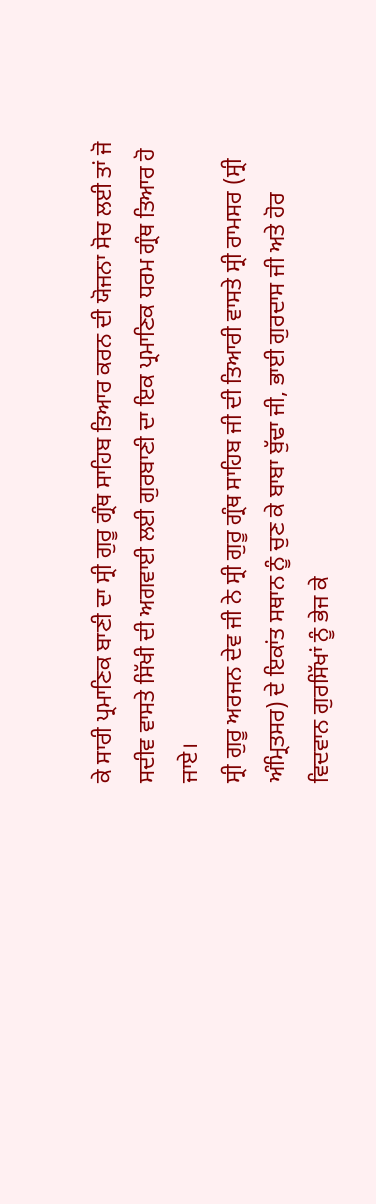ਕੇ ਸਾਰੀ ਪ੍ਰਮਾਣਿਕ ਬਾਣੀ ਦਾ ਸ੍ਰੀ ਗੁਰੂ ਗ੍ਰੰਥ ਸਾਹਿਬ ਤਿਆਰ ਕਰਨ ਦੀ ਯੋਜਨਾ ਸੋਚ ਲਈ ਤਾਂ ਜੋ ਸਦੀਵ ਵਾਸਤੇ ਸਿੱਖੀ ਦੀ ਅਗਵਾਈ ਲਈ ਗੁਰਬਾਣੀ ਦਾ ਇਕ ਪ੍ਰਮਾਣਿਕ ਧਰਮ ਗ੍ਰੰਥ ਤਿਆਰ ਹੋ ਜਾਏ।
ਸ੍ਰੀ ਗੁਰੂ ਅਰਜਨ ਦੇਵ ਜੀ ਨੇ ਸ੍ਰੀ ਗੁਰੂ ਗ੍ਰੰਥ ਸਾਹਿਬ ਜੀ ਦੀ ਤਿਆਰੀ ਵਾਸਤੇ ਸ੍ਰੀ ਰਾਮਸਰ (ਸ੍ਰੀ ਅੰਮ੍ਰਿਤਸਰ) ਦੇ ਇਕਾਂਤ ਸਥਾਨ ਨੂੰ ਚੁਣ ਕੇ ਬਾਬਾ ਬੁੱਢਾ ਜੀ, ਭਾਈ ਗੁਰਦਾਸ ਜੀ ਅਤੇ ਹੋਰ ਵਿਦਵਾਨ ਗੁਰਸਿੱਖਾਂ ਨੂੰ ਭੇਜ ਕੇ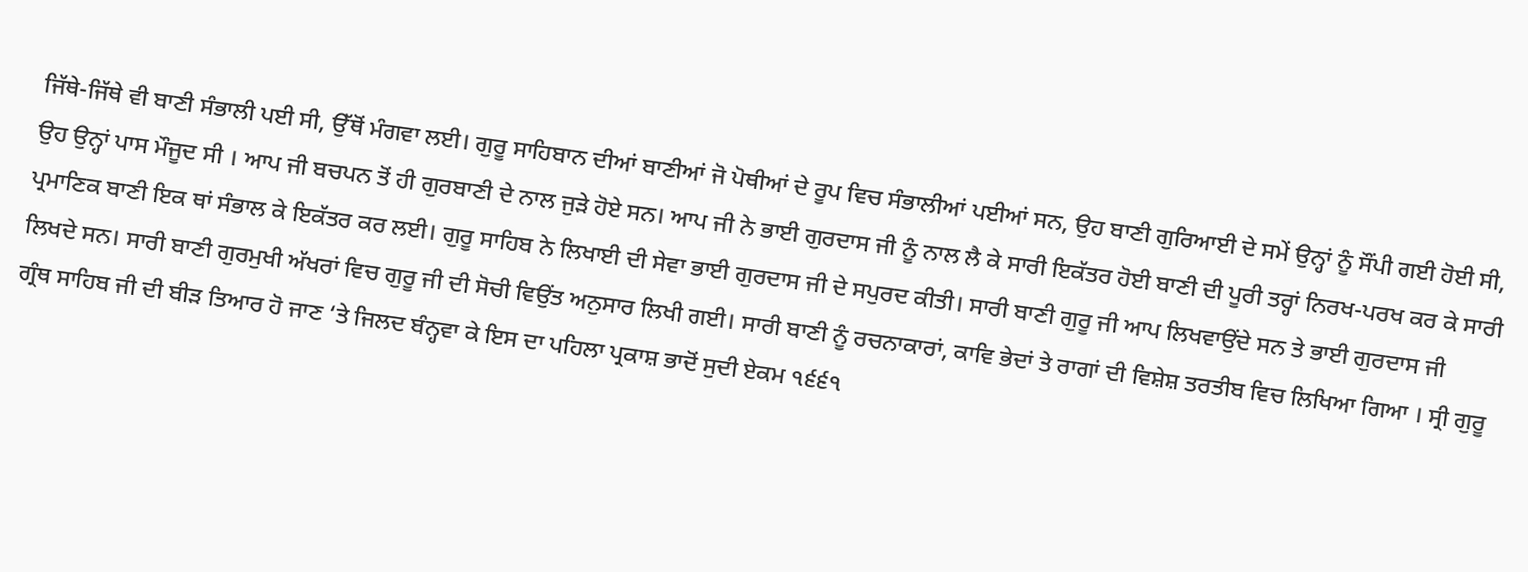ਜਿੱਥੇ-ਜਿੱਥੇ ਵੀ ਬਾਣੀ ਸੰਭਾਲੀ ਪਈ ਸੀ, ਉੱਥੋਂ ਮੰਗਵਾ ਲਈ। ਗੁਰੂ ਸਾਹਿਬਾਨ ਦੀਆਂ ਬਾਣੀਆਂ ਜੋ ਪੋਥੀਆਂ ਦੇ ਰੂਪ ਵਿਚ ਸੰਭਾਲੀਆਂ ਪਈਆਂ ਸਨ, ਉਹ ਬਾਣੀ ਗੁਰਿਆਈ ਦੇ ਸਮੇਂ ਉਨ੍ਹਾਂ ਨੂੰ ਸੌਂਪੀ ਗਈ ਹੋਈ ਸੀ, ਉਹ ਉਨ੍ਹਾਂ ਪਾਸ ਮੌਜੂਦ ਸੀ । ਆਪ ਜੀ ਬਚਪਨ ਤੋਂ ਹੀ ਗੁਰਬਾਣੀ ਦੇ ਨਾਲ ਜੁੜੇ ਹੋਏ ਸਨ। ਆਪ ਜੀ ਨੇ ਭਾਈ ਗੁਰਦਾਸ ਜੀ ਨੂੰ ਨਾਲ ਲੈ ਕੇ ਸਾਰੀ ਇਕੱਤਰ ਹੋਈ ਬਾਣੀ ਦੀ ਪੂਰੀ ਤਰ੍ਹਾਂ ਨਿਰਖ-ਪਰਖ ਕਰ ਕੇ ਸਾਰੀ ਪ੍ਰਮਾਣਿਕ ਬਾਣੀ ਇਕ ਥਾਂ ਸੰਭਾਲ ਕੇ ਇਕੱਤਰ ਕਰ ਲਈ। ਗੁਰੂ ਸਾਹਿਬ ਨੇ ਲਿਖਾਈ ਦੀ ਸੇਵਾ ਭਾਈ ਗੁਰਦਾਸ ਜੀ ਦੇ ਸਪੁਰਦ ਕੀਤੀ। ਸਾਰੀ ਬਾਣੀ ਗੁਰੂ ਜੀ ਆਪ ਲਿਖਵਾਉਂਦੇ ਸਨ ਤੇ ਭਾਈ ਗੁਰਦਾਸ ਜੀ ਲਿਖਦੇ ਸਨ। ਸਾਰੀ ਬਾਣੀ ਗੁਰਮੁਖੀ ਅੱਖਰਾਂ ਵਿਚ ਗੁਰੂ ਜੀ ਦੀ ਸੋਚੀ ਵਿਉਂਤ ਅਨੁਸਾਰ ਲਿਖੀ ਗਈ। ਸਾਰੀ ਬਾਣੀ ਨੂੰ ਰਚਨਾਕਾਰਾਂ, ਕਾਵਿ ਭੇਦਾਂ ਤੇ ਰਾਗਾਂ ਦੀ ਵਿਸ਼ੇਸ਼ ਤਰਤੀਬ ਵਿਚ ਲਿਖਿਆ ਗਿਆ । ਸ੍ਰੀ ਗੁਰੂ ਗ੍ਰੰਥ ਸਾਹਿਬ ਜੀ ਦੀ ਬੀੜ ਤਿਆਰ ਹੋ ਜਾਣ ‘ਤੇ ਜਿਲਦ ਬੰਨ੍ਹਵਾ ਕੇ ਇਸ ਦਾ ਪਹਿਲਾ ਪ੍ਰਕਾਸ਼ ਭਾਦੋਂ ਸੁਦੀ ਏਕਮ ੧੬੬੧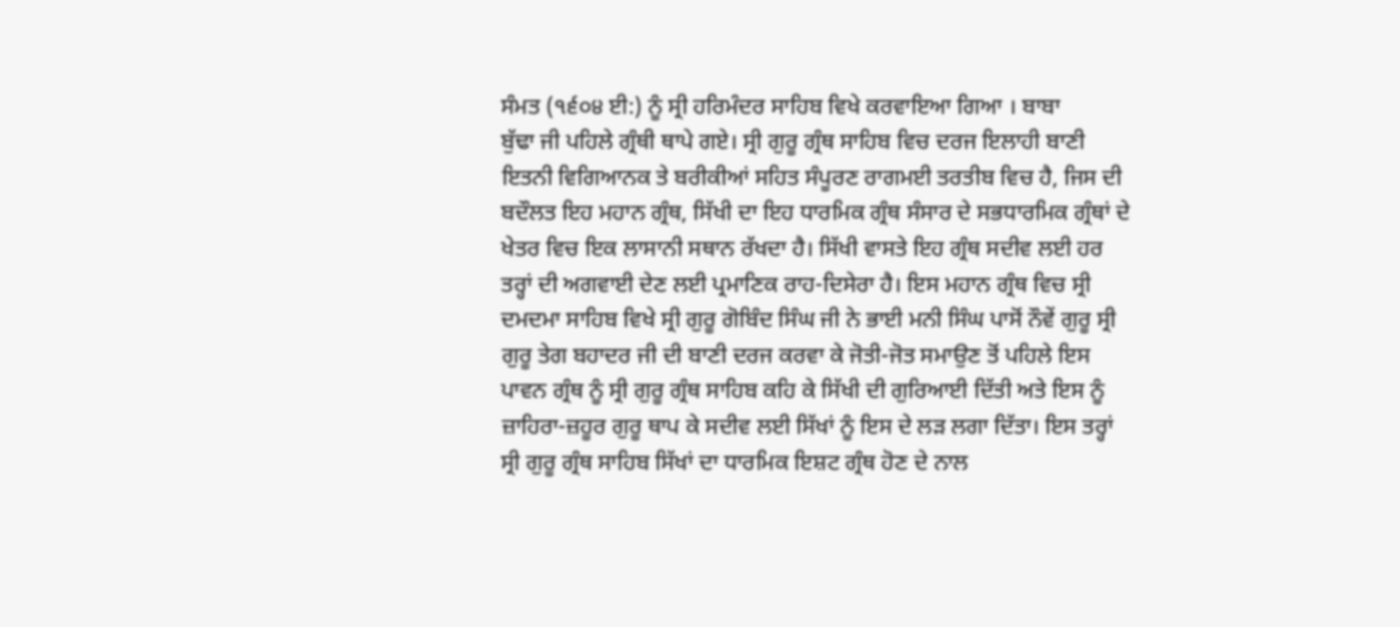ਸੰਮਤ (੧੬੦੪ ਈ:) ਨੂੰ ਸ੍ਰੀ ਹਰਿਮੰਦਰ ਸਾਹਿਬ ਵਿਖੇ ਕਰਵਾਇਆ ਗਿਆ । ਬਾਬਾ
ਬੁੱਢਾ ਜੀ ਪਹਿਲੇ ਗ੍ਰੰਥੀ ਥਾਪੇ ਗਏ। ਸ੍ਰੀ ਗੁਰੂ ਗ੍ਰੰਥ ਸਾਹਿਬ ਵਿਚ ਦਰਜ ਇਲਾਹੀ ਬਾਣੀ ਇਤਨੀ ਵਿਗਿਆਨਕ ਤੇ ਬਰੀਕੀਆਂ ਸਹਿਤ ਸੰਪੂਰਣ ਰਾਗਮਈ ਤਰਤੀਬ ਵਿਚ ਹੈ, ਜਿਸ ਦੀ ਬਦੌਲਤ ਇਹ ਮਹਾਨ ਗ੍ਰੰਥ, ਸਿੱਖੀ ਦਾ ਇਹ ਧਾਰਮਿਕ ਗ੍ਰੰਥ ਸੰਸਾਰ ਦੇ ਸਭਧਾਰਮਿਕ ਗ੍ਰੰਥਾਂ ਦੇ ਖੇਤਰ ਵਿਚ ਇਕ ਲਾਸਾਨੀ ਸਥਾਨ ਰੱਖਦਾ ਹੈ। ਸਿੱਖੀ ਵਾਸਤੇ ਇਹ ਗ੍ਰੰਥ ਸਦੀਵ ਲਈ ਹਰ ਤਰ੍ਹਾਂ ਦੀ ਅਗਵਾਈ ਦੇਣ ਲਈ ਪ੍ਰਮਾਣਿਕ ਰਾਹ-ਦਿਸੇਰਾ ਹੈ। ਇਸ ਮਹਾਨ ਗ੍ਰੰਥ ਵਿਚ ਸ੍ਰੀ ਦਮਦਮਾ ਸਾਹਿਬ ਵਿਖੇ ਸ੍ਰੀ ਗੁਰੂ ਗੋਬਿੰਦ ਸਿੰਘ ਜੀ ਨੇ ਭਾਈ ਮਨੀ ਸਿੰਘ ਪਾਸੋਂ ਨੌਵੇਂ ਗੁਰੂ ਸ੍ਰੀ ਗੁਰੂ ਤੇਗ ਬਹਾਦਰ ਜੀ ਦੀ ਬਾਣੀ ਦਰਜ ਕਰਵਾ ਕੇ ਜੋਤੀ-ਜੋਤ ਸਮਾਉਣ ਤੋਂ ਪਹਿਲੇ ਇਸ ਪਾਵਨ ਗ੍ਰੰਥ ਨੂੰ ਸ੍ਰੀ ਗੁਰੂ ਗ੍ਰੰਥ ਸਾਹਿਬ ਕਹਿ ਕੇ ਸਿੱਖੀ ਦੀ ਗੁਰਿਆਈ ਦਿੱਤੀ ਅਤੇ ਇਸ ਨੂੰ ਜ਼ਾਹਿਰਾ-ਜ਼ਹੂਰ ਗੁਰੂ ਥਾਪ ਕੇ ਸਦੀਵ ਲਈ ਸਿੱਖਾਂ ਨੂੰ ਇਸ ਦੇ ਲੜ ਲਗਾ ਦਿੱਤਾ। ਇਸ ਤਰ੍ਹਾਂ ਸ੍ਰੀ ਗੁਰੂ ਗ੍ਰੰਥ ਸਾਹਿਬ ਸਿੱਖਾਂ ਦਾ ਧਾਰਮਿਕ ਇਸ਼ਟ ਗ੍ਰੰਥ ਹੋਣ ਦੇ ਨਾਲ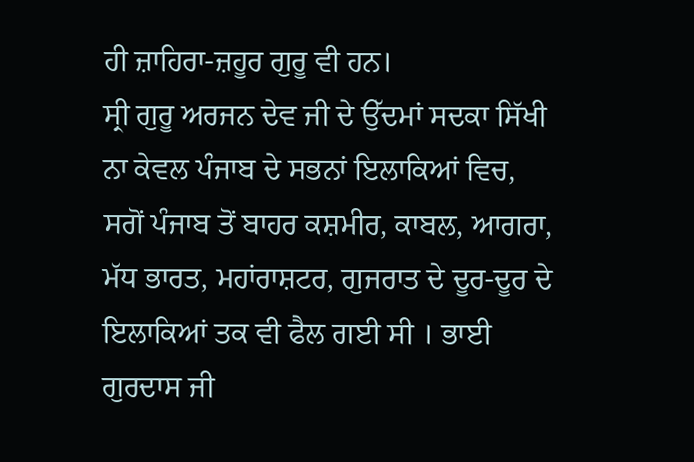ਹੀ ਜ਼ਾਹਿਰਾ-ਜ਼ਹੂਰ ਗੁਰੂ ਵੀ ਹਨ।
ਸ੍ਰੀ ਗੁਰੂ ਅਰਜਨ ਦੇਵ ਜੀ ਦੇ ਉੱਦਮਾਂ ਸਦਕਾ ਸਿੱਖੀ ਨਾ ਕੇਵਲ ਪੰਜਾਬ ਦੇ ਸਭਨਾਂ ਇਲਾਕਿਆਂ ਵਿਚ, ਸਗੋਂ ਪੰਜਾਬ ਤੋਂ ਬਾਹਰ ਕਸ਼ਮੀਰ, ਕਾਬਲ, ਆਗਰਾ, ਮੱਧ ਭਾਰਤ, ਮਹਾਂਰਾਸ਼ਟਰ, ਗੁਜਰਾਤ ਦੇ ਦੂਰ-ਦੂਰ ਦੇ ਇਲਾਕਿਆਂ ਤਕ ਵੀ ਫੈਲ ਗਈ ਸੀ । ਭਾਈ ਗੁਰਦਾਸ ਜੀ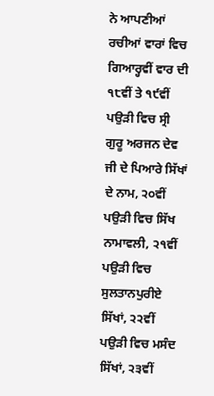ਨੇ ਆਪਣੀਆਂ ਰਚੀਆਂ ਵਾਰਾਂ ਵਿਚ ਗਿਆਰ੍ਹਵੀਂ ਵਾਰ ਦੀ ੧੮ਵੀਂ ਤੇ ੧੯ਵੀਂ ਪਉੜੀ ਵਿਚ ਸ੍ਰੀ ਗੁਰੂ ਅਰਜਨ ਦੇਵ ਜੀ ਦੇ ਪਿਆਰੇ ਸਿੱਖਾਂ ਦੇ ਨਾਮ, ੨੦ਵੀਂ ਪਉੜੀ ਵਿਚ ਸਿੱਖ ਨਾਮਾਵਲੀ, ੨੧ਵੀਂ ਪਉੜੀ ਵਿਚ ਸੁਲਤਾਨਪੁਰੀਏ ਸਿੱਖਾਂ, ੨੨ਵੀਂ ਪਉੜੀ ਵਿਚ ਮਸੰਦ ਸਿੱਖਾਂ, ੨੩ਵੀਂ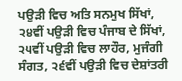ਪਉੜੀ ਵਿਚ ਅਤਿ ਸਨਮੁਖ ਸਿੱਖਾਂ, ੨੪ਵੀਂ ਪਉੜੀ ਵਿਚ ਪੰਜਾਬ ਦੇ ਸਿੱਖਾਂ, ੨੫ਵੀਂ ਪਉੜੀ ਵਿਚ ਲਾਹੌਰ, ਮੁਜੰਗੀ ਸੰਗਤ, ੨੬ਵੀਂ ਪਉੜੀ ਵਿਚ ਦੇਸ਼ਾਂਤਰੀ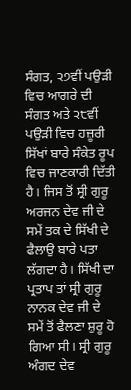ਸੰਗਤ, ੨੭ਵੀਂ ਪਉੜੀ ਵਿਚ ਆਗਰੇ ਦੀ ਸੰਗਤ ਅਤੇ ੨੮ਵੀਂ ਪਉੜੀ ਵਿਚ ਹਜ਼ੂਰੀ ਸਿੱਖਾਂ ਬਾਰੇ ਸੰਕੇਤ ਰੂਪ ਵਿਚ ਜਾਣਕਾਰੀ ਦਿੱਤੀ ਹੈ। ਜਿਸ ਤੋਂ ਸ੍ਰੀ ਗੁਰੂ ਅਰਜਨ ਦੇਵ ਜੀ ਦੇ ਸਮੇਂ ਤਕ ਦੇ ਸਿੱਖੀ ਦੇ ਫੈਲਾਉ ਬਾਰੇ ਪਤਾ ਲੱਗਦਾ ਹੈ। ਸਿੱਖੀ ਦਾ ਪ੍ਰਤਾਪ ਤਾਂ ਸ੍ਰੀ ਗੁਰੂ ਨਾਨਕ ਦੇਵ ਜੀ ਦੇ ਸਮੇਂ ਤੋਂ ਫੈਲਣਾ ਸ਼ੁਰੂ ਹੋ ਗਿਆ ਸੀ। ਸ੍ਰੀ ਗੁਰੂ ਅੰਗਦ ਦੇਵ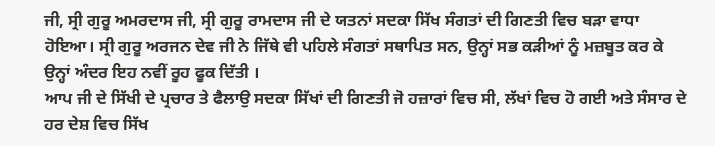ਜੀ, ਸ੍ਰੀ ਗੁਰੂ ਅਮਰਦਾਸ ਜੀ, ਸ੍ਰੀ ਗੁਰੂ ਰਾਮਦਾਸ ਜੀ ਦੇ ਯਤਨਾਂ ਸਦਕਾ ਸਿੱਖ ਸੰਗਤਾਂ ਦੀ ਗਿਣਤੀ ਵਿਚ ਬੜਾ ਵਾਧਾ ਹੋਇਆ। ਸ੍ਰੀ ਗੁਰੂ ਅਰਜਨ ਦੇਵ ਜੀ ਨੇ ਜਿੱਥੇ ਵੀ ਪਹਿਲੇ ਸੰਗਤਾਂ ਸਥਾਪਿਤ ਸਨ, ਉਨ੍ਹਾਂ ਸਭ ਕੜੀਆਂ ਨੂੰ ਮਜ਼ਬੂਤ ਕਰ ਕੇ ਉਨ੍ਹਾਂ ਅੰਦਰ ਇਹ ਨਵੀਂ ਰੂਹ ਫੂਕ ਦਿੱਤੀ ।
ਆਪ ਜੀ ਦੇ ਸਿੱਖੀ ਦੇ ਪ੍ਰਚਾਰ ਤੇ ਫੈਲਾਉ ਸਦਕਾ ਸਿੱਖਾਂ ਦੀ ਗਿਣਤੀ ਜੋ ਹਜ਼ਾਰਾਂ ਵਿਚ ਸੀ, ਲੱਖਾਂ ਵਿਚ ਹੋ ਗਈ ਅਤੇ ਸੰਸਾਰ ਦੇ ਹਰ ਦੇਸ਼ ਵਿਚ ਸਿੱਖ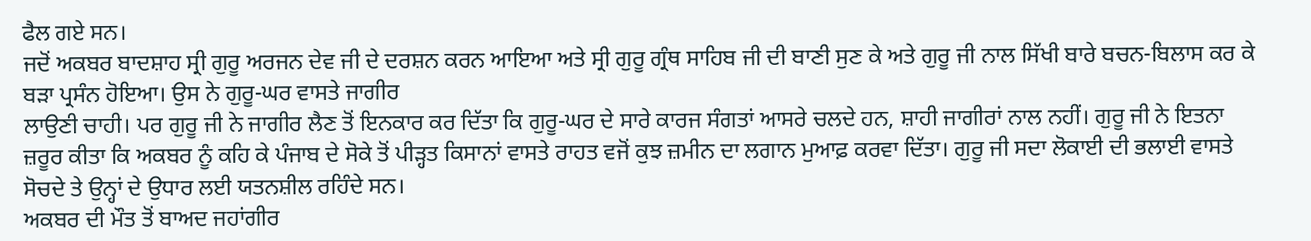ਫੈਲ ਗਏ ਸਨ।
ਜਦੋਂ ਅਕਬਰ ਬਾਦਸ਼ਾਹ ਸ੍ਰੀ ਗੁਰੂ ਅਰਜਨ ਦੇਵ ਜੀ ਦੇ ਦਰਸ਼ਨ ਕਰਨ ਆਇਆ ਅਤੇ ਸ੍ਰੀ ਗੁਰੂ ਗ੍ਰੰਥ ਸਾਹਿਬ ਜੀ ਦੀ ਬਾਣੀ ਸੁਣ ਕੇ ਅਤੇ ਗੁਰੂ ਜੀ ਨਾਲ ਸਿੱਖੀ ਬਾਰੇ ਬਚਨ-ਬਿਲਾਸ ਕਰ ਕੇ ਬੜਾ ਪ੍ਰਸੰਨ ਹੋਇਆ। ਉਸ ਨੇ ਗੁਰੂ-ਘਰ ਵਾਸਤੇ ਜਾਗੀਰ
ਲਾਉਣੀ ਚਾਹੀ। ਪਰ ਗੁਰੂ ਜੀ ਨੇ ਜਾਗੀਰ ਲੈਣ ਤੋਂ ਇਨਕਾਰ ਕਰ ਦਿੱਤਾ ਕਿ ਗੁਰੂ-ਘਰ ਦੇ ਸਾਰੇ ਕਾਰਜ ਸੰਗਤਾਂ ਆਸਰੇ ਚਲਦੇ ਹਨ, ਸ਼ਾਹੀ ਜਾਗੀਰਾਂ ਨਾਲ ਨਹੀਂ। ਗੁਰੂ ਜੀ ਨੇ ਇਤਨਾ ਜ਼ਰੂਰ ਕੀਤਾ ਕਿ ਅਕਬਰ ਨੂੰ ਕਹਿ ਕੇ ਪੰਜਾਬ ਦੇ ਸੋਕੇ ਤੋਂ ਪੀੜ੍ਹਤ ਕਿਸਾਨਾਂ ਵਾਸਤੇ ਰਾਹਤ ਵਜੋਂ ਕੁਝ ਜ਼ਮੀਨ ਦਾ ਲਗਾਨ ਮੁਆਫ਼ ਕਰਵਾ ਦਿੱਤਾ। ਗੁਰੂ ਜੀ ਸਦਾ ਲੋਕਾਈ ਦੀ ਭਲਾਈ ਵਾਸਤੇ ਸੋਚਦੇ ਤੇ ਉਨ੍ਹਾਂ ਦੇ ਉਧਾਰ ਲਈ ਯਤਨਸ਼ੀਲ ਰਹਿੰਦੇ ਸਨ।
ਅਕਬਰ ਦੀ ਮੌਤ ਤੋਂ ਬਾਅਦ ਜਹਾਂਗੀਰ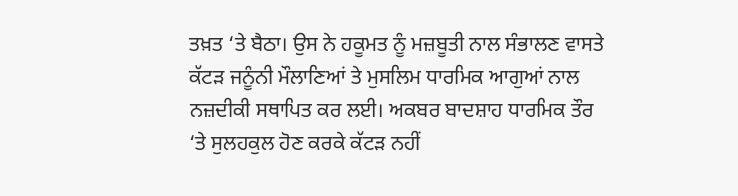ਤਖ਼ਤ ‘ਤੇ ਬੈਠਾ। ਉਸ ਨੇ ਹਕੂਮਤ ਨੂੰ ਮਜ਼ਬੂਤੀ ਨਾਲ ਸੰਭਾਲਣ ਵਾਸਤੇ ਕੱਟੜ ਜਨੂੰਨੀ ਮੌਲਾਣਿਆਂ ਤੇ ਮੁਸਲਿਮ ਧਾਰਮਿਕ ਆਗੁਆਂ ਨਾਲ ਨਜ਼ਦੀਕੀ ਸਥਾਪਿਤ ਕਰ ਲਈ। ਅਕਬਰ ਬਾਦਸ਼ਾਹ ਧਾਰਮਿਕ ਤੌਰ ‘ਤੇ ਸੁਲਹਕੁਲ ਹੋਣ ਕਰਕੇ ਕੱਟੜ ਨਹੀਂ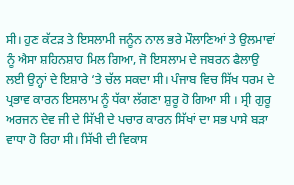ਸੀ। ਹੁਣ ਕੱਟੜ ਤੇ ਇਸਲਾਮੀ ਜਨੂੰਨ ਨਾਲ ਭਰੇ ਮੌਲਾਣਿਆਂ ਤੇ ਉਲਮਾਵਾਂ ਨੂੰ ਐਸਾ ਸ਼ਹਿਨਸ਼ਾਹ ਮਿਲ ਗਿਆ, ਜੋ ਇਸਲਾਮ ਦੇ ਜਬਰਨ ਫੈਲਾਉ ਲਈ ਉਨ੍ਹਾਂ ਦੇ ਇਸ਼ਾਰੇ ‘ਤੇ ਚੱਲ ਸਕਦਾ ਸੀ। ਪੰਜਾਬ ਵਿਚ ਸਿੱਖ ਧਰਮ ਦੇ ਪ੍ਰਭਾਵ ਕਾਰਨ ਇਸਲਾਮ ਨੂੰ ਧੱਕਾ ਲੱਗਣਾ ਸ਼ੁਰੂ ਹੋ ਗਿਆ ਸੀ । ਸ੍ਰੀ ਗੁਰੂ ਅਰਜਨ ਦੇਵ ਜੀ ਦੇ ਸਿੱਖੀ ਦੇ ਪਚਾਰ ਕਾਰਨ ਸਿੱਖਾਂ ਦਾ ਸਭ ਪਾਸੇ ਬੜਾ ਵਾਧਾ ਹੋ ਰਿਹਾ ਸੀ। ਸਿੱਖੀ ਦੀ ਵਿਕਾਸ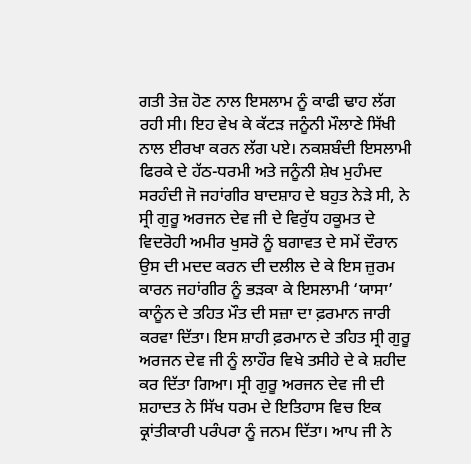ਗਤੀ ਤੇਜ਼ ਹੋਣ ਨਾਲ ਇਸਲਾਮ ਨੂੰ ਕਾਫੀ ਢਾਹ ਲੱਗ ਰਹੀ ਸੀ। ਇਹ ਵੇਖ ਕੇ ਕੱਟੜ ਜਨੂੰਨੀ ਮੌਲਾਣੇ ਸਿੱਖੀ ਨਾਲ ਈਰਖਾ ਕਰਨ ਲੱਗ ਪਏ। ਨਕਸ਼ਬੰਦੀ ਇਸਲਾਮੀ ਫਿਰਕੇ ਦੇ ਹੱਠ-ਧਰਮੀ ਅਤੇ ਜਨੂੰਨੀ ਸ਼ੇਖ ਮੁਹੰਮਦ ਸਰਹੰਦੀ ਜੋ ਜਹਾਂਗੀਰ ਬਾਦਸ਼ਾਹ ਦੇ ਬਹੁਤ ਨੇੜੇ ਸੀ, ਨੇ ਸ੍ਰੀ ਗੁਰੂ ਅਰਜਨ ਦੇਵ ਜੀ ਦੇ ਵਿਰੁੱਧ ਹਕੂਮਤ ਦੇ ਵਿਦਰੋਹੀ ਅਮੀਰ ਖੁਸਰੋ ਨੂੰ ਬਗਾਵਤ ਦੇ ਸਮੇਂ ਦੌਰਾਨ ਉਸ ਦੀ ਮਦਦ ਕਰਨ ਦੀ ਦਲੀਲ ਦੇ ਕੇ ਇਸ ਜ਼ੁਰਮ ਕਾਰਨ ਜਹਾਂਗੀਰ ਨੂੰ ਭੜਕਾ ਕੇ ਇਸਲਾਮੀ ‘ਯਾਸਾ’ ਕਾਨੂੰਨ ਦੇ ਤਹਿਤ ਮੌਤ ਦੀ ਸਜ਼ਾ ਦਾ ਫ਼ਰਮਾਨ ਜਾਰੀ ਕਰਵਾ ਦਿੱਤਾ। ਇਸ ਸ਼ਾਹੀ ਫ਼ਰਮਾਨ ਦੇ ਤਹਿਤ ਸ੍ਰੀ ਗੁਰੂ ਅਰਜਨ ਦੇਵ ਜੀ ਨੂੰ ਲਾਹੌਰ ਵਿਖੇ ਤਸੀਹੇ ਦੇ ਕੇ ਸ਼ਹੀਦ ਕਰ ਦਿੱਤਾ ਗਿਆ। ਸ੍ਰੀ ਗੁਰੂ ਅਰਜਨ ਦੇਵ ਜੀ ਦੀ ਸ਼ਹਾਦਤ ਨੇ ਸਿੱਖ ਧਰਮ ਦੇ ਇਤਿਹਾਸ ਵਿਚ ਇਕ ਕ੍ਰਾਂਤੀਕਾਰੀ ਪਰੰਪਰਾ ਨੂੰ ਜਨਮ ਦਿੱਤਾ। ਆਪ ਜੀ ਨੇ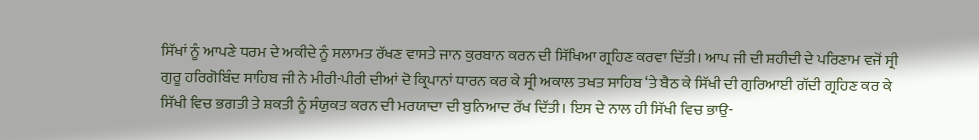ਸਿੱਖਾਂ ਨੂੰ ਆਪਣੇ ਧਰਮ ਦੇ ਅਕੀਦੇ ਨੂੰ ਸਲਾਮਤ ਰੱਖਣ ਵਾਸਤੇ ਜਾਨ ਕੁਰਬਾਨ ਕਰਨ ਦੀ ਸਿੱਖਿਆ ਗ੍ਰਹਿਣ ਕਰਵਾ ਦਿੱਤੀ। ਆਪ ਜੀ ਦੀ ਸ਼ਹੀਦੀ ਦੇ ਪਰਿਣਾਮ ਵਜੋਂ ਸ੍ਰੀ ਗੁਰੂ ਹਰਿਗੋਬਿੰਦ ਸਾਹਿਬ ਜੀ ਨੇ ਮੀਰੀ-ਪੀਰੀ ਦੀਆਂ ਦੋ ਕ੍ਰਿਪਾਨਾਂ ਧਾਰਨ ਕਰ ਕੇ ਸ੍ਰੀ ਅਕਾਲ ਤਖਤ ਸਾਹਿਬ ‘ਤੇ ਬੈਠ ਕੇ ਸਿੱਖੀ ਦੀ ਗੁਰਿਆਈ ਗੱਦੀ ਗ੍ਰਹਿਣ ਕਰ ਕੇ ਸਿੱਖੀ ਵਿਚ ਭਗਤੀ ਤੇ ਸ਼ਕਤੀ ਨੂੰ ਸੰਯੁਕਤ ਕਰਨ ਦੀ ਮਰਯਾਦਾ ਦੀ ਬੁਨਿਆਦ ਰੱਖ ਦਿੱਤੀ। ਇਸ ਦੇ ਨਾਲ ਹੀ ਸਿੱਖੀ ਵਿਚ ਭਾਉ-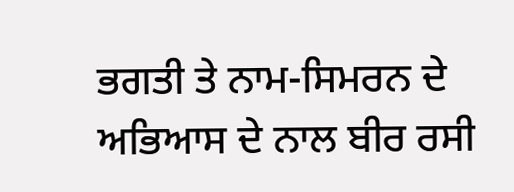ਭਗਤੀ ਤੇ ਨਾਮ-ਸਿਮਰਨ ਦੇ ਅਭਿਆਸ ਦੇ ਨਾਲ ਬੀਰ ਰਸੀ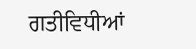ਗਤੀਵਿਧੀਆਂ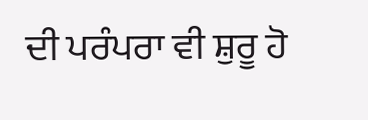ਦੀ ਪਰੰਪਰਾ ਵੀ ਸ਼ੁਰੂ ਹੋ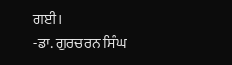ਗਈ।
-ਡਾ. ਗੁਰਚਰਨ ਸਿੰਘ